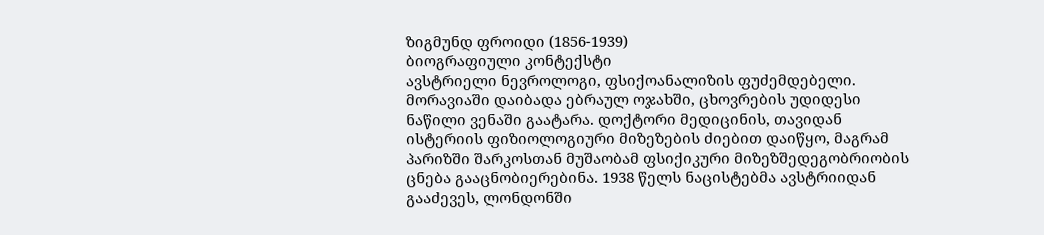ზიგმუნდ ფროიდი (1856-1939)
ბიოგრაფიული კონტექსტი
ავსტრიელი ნევროლოგი, ფსიქოანალიზის ფუძემდებელი. მორავიაში დაიბადა ებრაულ ოჯახში, ცხოვრების უდიდესი ნაწილი ვენაში გაატარა. დოქტორი მედიცინის, თავიდან ისტერიის ფიზიოლოგიური მიზეზების ძიებით დაიწყო, მაგრამ პარიზში შარკოსთან მუშაობამ ფსიქიკური მიზეზშედეგობრიობის ცნება გააცნობიერებინა. 1938 წელს ნაცისტებმა ავსტრიიდან გააძევეს, ლონდონში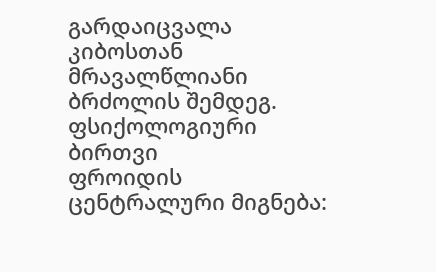გარდაიცვალა კიბოსთან მრავალწლიანი ბრძოლის შემდეგ.
ფსიქოლოგიური ბირთვი
ფროიდის ცენტრალური მიგნება: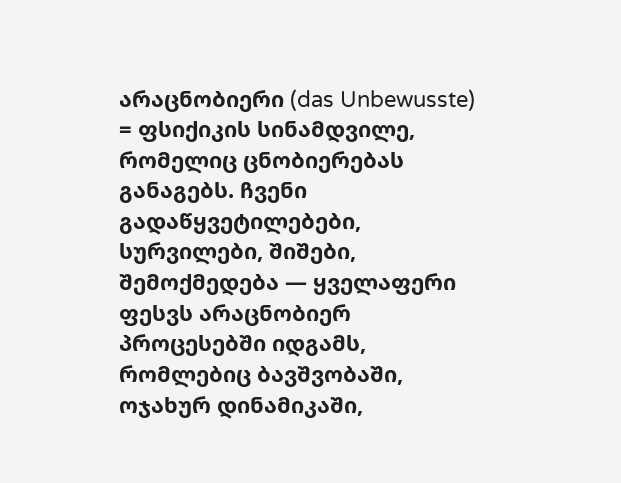არაცნობიერი (das Unbewusste) = ფსიქიკის სინამდვილე, რომელიც ცნობიერებას განაგებს. ჩვენი გადაწყვეტილებები, სურვილები, შიშები, შემოქმედება — ყველაფერი ფესვს არაცნობიერ პროცესებში იდგამს, რომლებიც ბავშვობაში, ოჯახურ დინამიკაში,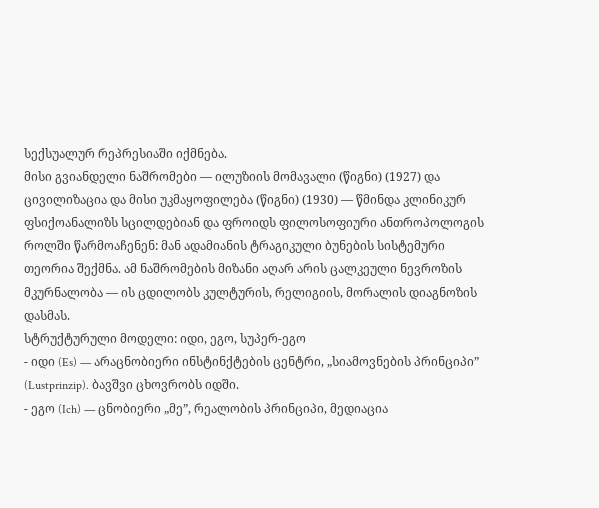სექსუალურ რეპრესიაში იქმნება.
მისი გვიანდელი ნაშრომები — ილუზიის მომავალი (წიგნი) (1927) და ცივილიზაცია და მისი უკმაყოფილება (წიგნი) (1930) — წმინდა კლინიკურ ფსიქოანალიზს სცილდებიან და ფროიდს ფილოსოფიური ანთროპოლოგის როლში წარმოაჩენენ: მან ადამიანის ტრაგიკული ბუნების სისტემური თეორია შექმნა. ამ ნაშრომების მიზანი აღარ არის ცალკეული ნევროზის მკურნალობა — ის ცდილობს კულტურის, რელიგიის, მორალის დიაგნოზის დასმას.
სტრუქტურული მოდელი: იდი, ეგო, სუპერ-ეგო
- იდი (Es) — არაცნობიერი ინსტინქტების ცენტრი, „სიამოვნების პრინციპი” (Lustprinzip). ბავშვი ცხოვრობს იდში.
- ეგო (Ich) — ცნობიერი „მე”, რეალობის პრინციპი, მედიაცია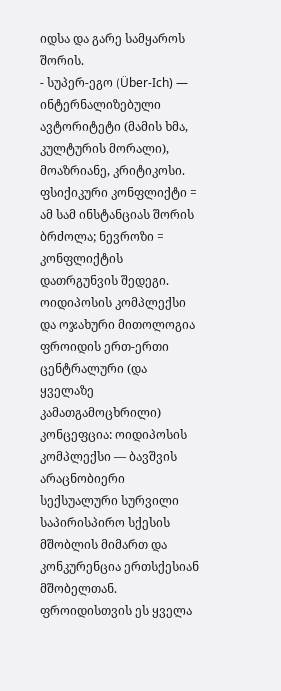იდსა და გარე სამყაროს შორის.
- სუპერ-ეგო (Über-Ich) — ინტერნალიზებული ავტორიტეტი (მამის ხმა, კულტურის მორალი), მოაზრიანე, კრიტიკოსი.
ფსიქიკური კონფლიქტი = ამ სამ ინსტანციას შორის ბრძოლა; ნევროზი = კონფლიქტის დათრგუნვის შედეგი.
ოიდიპოსის კომპლექსი და ოჯახური მითოლოგია
ფროიდის ერთ-ერთი ცენტრალური (და ყველაზე კამათგამოცხრილი) კონცეფცია: ოიდიპოსის კომპლექსი — ბავშვის არაცნობიერი სექსუალური სურვილი საპირისპირო სქესის მშობლის მიმართ და კონკურენცია ერთსქესიან მშობელთან. ფროიდისთვის ეს ყველა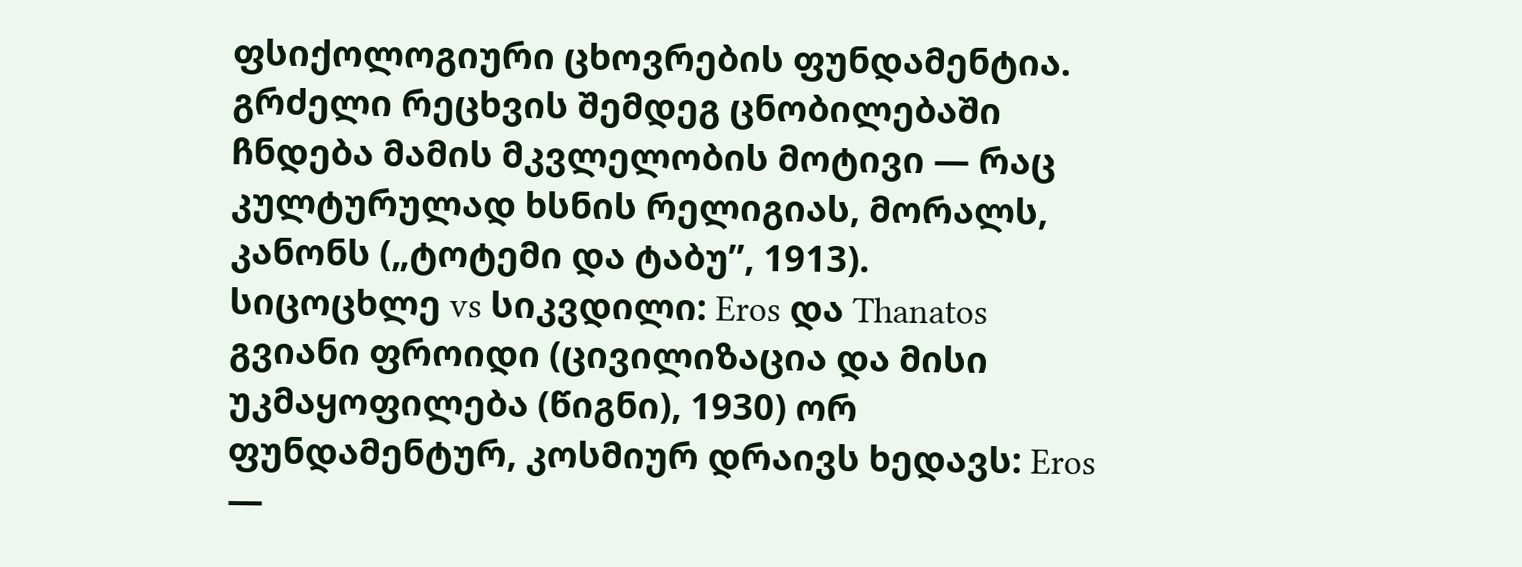ფსიქოლოგიური ცხოვრების ფუნდამენტია. გრძელი რეცხვის შემდეგ ცნობილებაში ჩნდება მამის მკვლელობის მოტივი — რაც კულტურულად ხსნის რელიგიას, მორალს, კანონს („ტოტემი და ტაბუ”, 1913).
სიცოცხლე vs სიკვდილი: Eros და Thanatos
გვიანი ფროიდი (ცივილიზაცია და მისი უკმაყოფილება (წიგნი), 1930) ორ ფუნდამენტურ, კოსმიურ დრაივს ხედავს: Eros —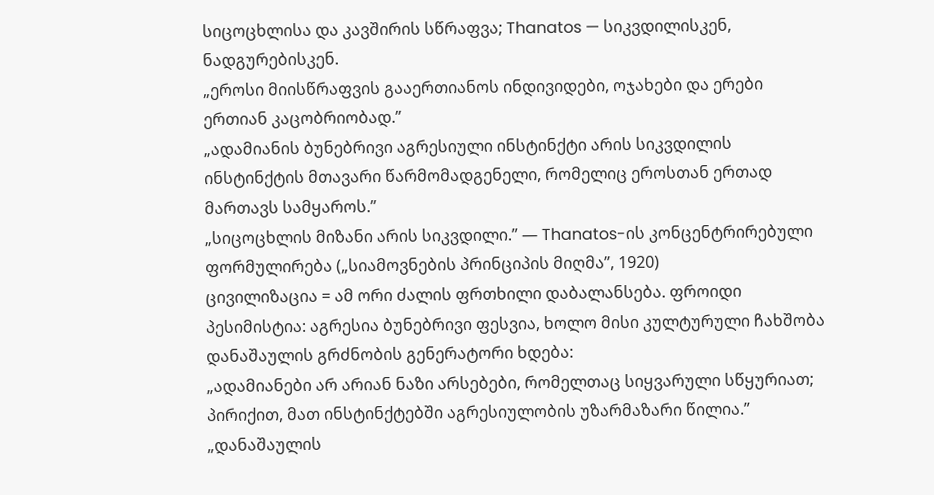სიცოცხლისა და კავშირის სწრაფვა; Thanatos — სიკვდილისკენ, ნადგურებისკენ.
„ეროსი მიისწრაფვის გააერთიანოს ინდივიდები, ოჯახები და ერები ერთიან კაცობრიობად.”
„ადამიანის ბუნებრივი აგრესიული ინსტინქტი არის სიკვდილის ინსტინქტის მთავარი წარმომადგენელი, რომელიც ეროსთან ერთად მართავს სამყაროს.”
„სიცოცხლის მიზანი არის სიკვდილი.” — Thanatos-ის კონცენტრირებული ფორმულირება („სიამოვნების პრინციპის მიღმა”, 1920)
ცივილიზაცია = ამ ორი ძალის ფრთხილი დაბალანსება. ფროიდი პესიმისტია: აგრესია ბუნებრივი ფესვია, ხოლო მისი კულტურული ჩახშობა დანაშაულის გრძნობის გენერატორი ხდება:
„ადამიანები არ არიან ნაზი არსებები, რომელთაც სიყვარული სწყურიათ; პირიქით, მათ ინსტინქტებში აგრესიულობის უზარმაზარი წილია.”
„დანაშაულის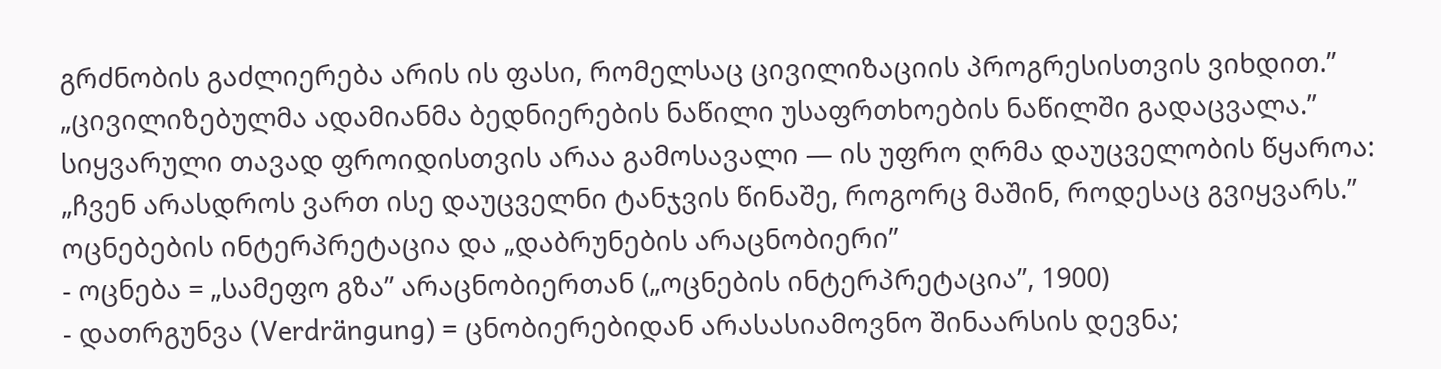გრძნობის გაძლიერება არის ის ფასი, რომელსაც ცივილიზაციის პროგრესისთვის ვიხდით.”
„ცივილიზებულმა ადამიანმა ბედნიერების ნაწილი უსაფრთხოების ნაწილში გადაცვალა.”
სიყვარული თავად ფროიდისთვის არაა გამოსავალი — ის უფრო ღრმა დაუცველობის წყაროა:
„ჩვენ არასდროს ვართ ისე დაუცველნი ტანჯვის წინაშე, როგორც მაშინ, როდესაც გვიყვარს.”
ოცნებების ინტერპრეტაცია და „დაბრუნების არაცნობიერი”
- ოცნება = „სამეფო გზა” არაცნობიერთან („ოცნების ინტერპრეტაცია”, 1900)
- დათრგუნვა (Verdrängung) = ცნობიერებიდან არასასიამოვნო შინაარსის დევნა;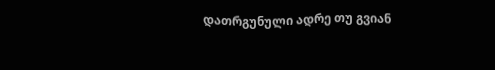დათრგუნული ადრე თუ გვიან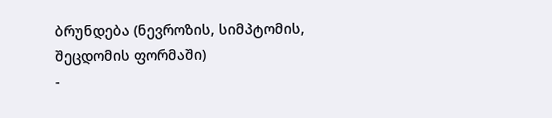ბრუნდება (ნევროზის, სიმპტომის, შეცდომის ფორმაში)
-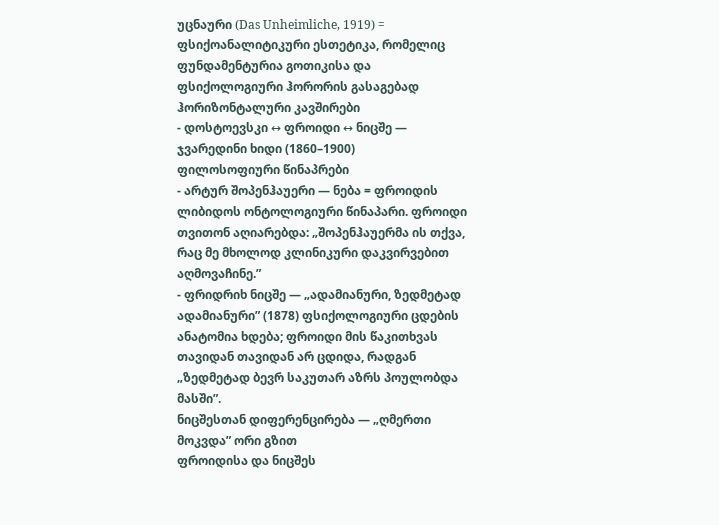უცნაური (Das Unheimliche, 1919) = ფსიქოანალიტიკური ესთეტიკა, რომელიც ფუნდამენტურია გოთიკისა და ფსიქოლოგიური ჰორორის გასაგებად
ჰორიზონტალური კავშირები
- დოსტოევსკი ↔ ფროიდი ↔ ნიცშე — ჯვარედინი ხიდი (1860–1900)
ფილოსოფიური წინაპრები
- არტურ შოპენჰაუერი — ნება = ფროიდის ლიბიდოს ონტოლოგიური წინაპარი. ფროიდი თვითონ აღიარებდა: „შოპენჰაუერმა ის თქვა, რაც მე მხოლოდ კლინიკური დაკვირვებით აღმოვაჩინე.”
- ფრიდრიხ ნიცშე — „ადამიანური, ზედმეტად ადამიანური” (1878) ფსიქოლოგიური ცდების ანატომია ხდება; ფროიდი მის წაკითხვას თავიდან თავიდან არ ცდიდა, რადგან „ზედმეტად ბევრ საკუთარ აზრს პოულობდა მასში”.
ნიცშესთან დიფერენცირება — „ღმერთი მოკვდა” ორი გზით
ფროიდისა და ნიცშეს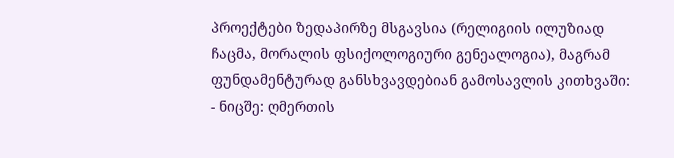პროექტები ზედაპირზე მსგავსია (რელიგიის ილუზიად ჩაცმა, მორალის ფსიქოლოგიური გენეალოგია), მაგრამ ფუნდამენტურად განსხვავდებიან გამოსავლის კითხვაში:
- ნიცშე: ღმერთის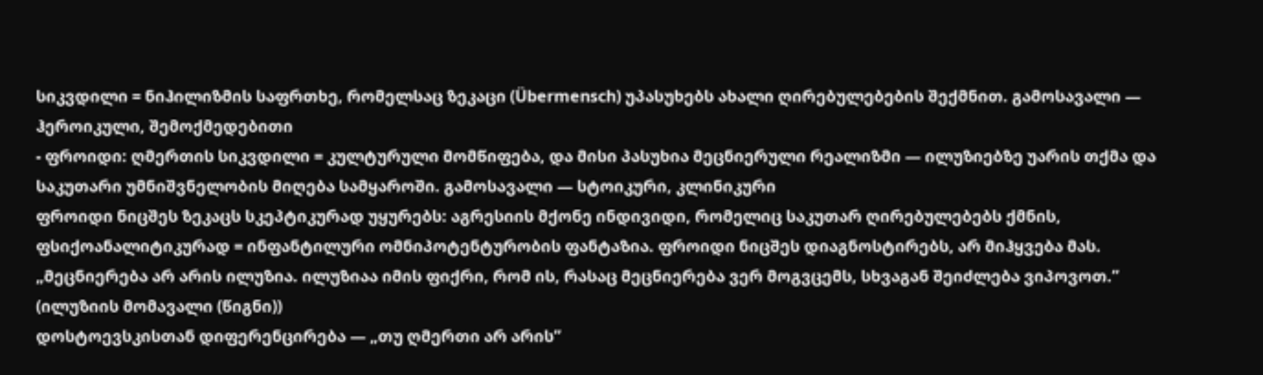სიკვდილი = ნიჰილიზმის საფრთხე, რომელსაც ზეკაცი (Übermensch) უპასუხებს ახალი ღირებულებების შექმნით. გამოსავალი — ჰეროიკული, შემოქმედებითი
- ფროიდი: ღმერთის სიკვდილი = კულტურული მომწიფება, და მისი პასუხია მეცნიერული რეალიზმი — ილუზიებზე უარის თქმა და საკუთარი უმნიშვნელობის მიღება სამყაროში. გამოსავალი — სტოიკური, კლინიკური
ფროიდი ნიცშეს ზეკაცს სკეპტიკურად უყურებს: აგრესიის მქონე ინდივიდი, რომელიც საკუთარ ღირებულებებს ქმნის, ფსიქოანალიტიკურად = ინფანტილური ომნიპოტენტურობის ფანტაზია. ფროიდი ნიცშეს დიაგნოსტირებს, არ მიჰყვება მას.
„მეცნიერება არ არის ილუზია. ილუზიაა იმის ფიქრი, რომ ის, რასაც მეცნიერება ვერ მოგვცემს, სხვაგან შეიძლება ვიპოვოთ.” (ილუზიის მომავალი (წიგნი))
დოსტოევსკისთან დიფერენცირება — „თუ ღმერთი არ არის”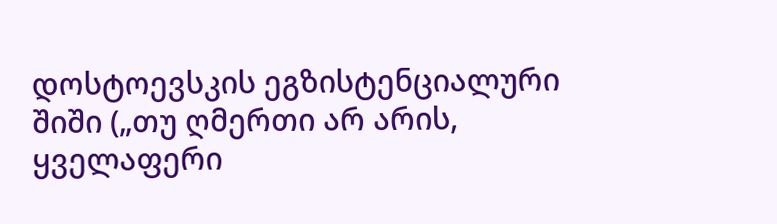დოსტოევსკის ეგზისტენციალური შიში („თუ ღმერთი არ არის, ყველაფერი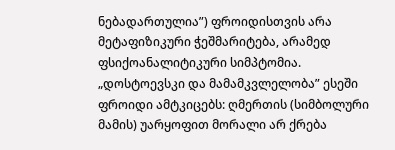ნებადართულია”) ფროიდისთვის არა მეტაფიზიკური ჭეშმარიტება, არამედ ფსიქოანალიტიკური სიმპტომია. „დოსტოევსკი და მამამკვლელობა” ესეში ფროიდი ამტკიცებს: ღმერთის (სიმბოლური მამის) უარყოფით მორალი არ ქრება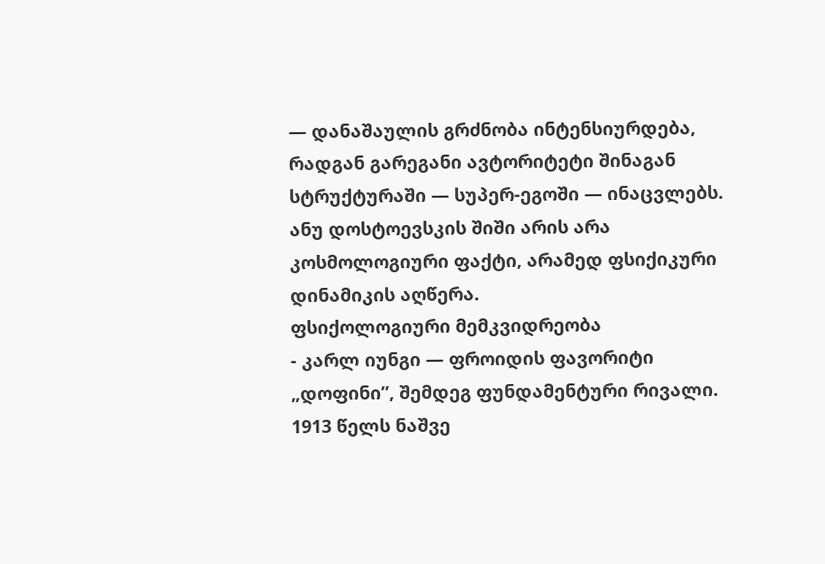— დანაშაულის გრძნობა ინტენსიურდება, რადგან გარეგანი ავტორიტეტი შინაგან სტრუქტურაში — სუპერ-ეგოში — ინაცვლებს. ანუ დოსტოევსკის შიში არის არა კოსმოლოგიური ფაქტი, არამედ ფსიქიკური დინამიკის აღწერა.
ფსიქოლოგიური მემკვიდრეობა
- კარლ იუნგი — ფროიდის ფავორიტი „დოფინი”, შემდეგ ფუნდამენტური რივალი. 1913 წელს ნაშვე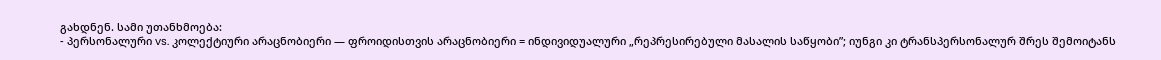გახდნენ. სამი უთანხმოება:
- პერსონალური vs. კოლექტიური არაცნობიერი — ფროიდისთვის არაცნობიერი = ინდივიდუალური „რეპრესირებული მასალის საწყობი”; იუნგი კი ტრანსპერსონალურ შრეს შემოიტანს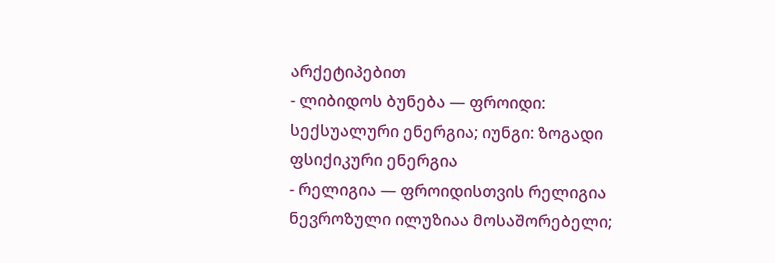არქეტიპებით
- ლიბიდოს ბუნება — ფროიდი: სექსუალური ენერგია; იუნგი: ზოგადი ფსიქიკური ენერგია
- რელიგია — ფროიდისთვის რელიგია ნევროზული ილუზიაა მოსაშორებელი;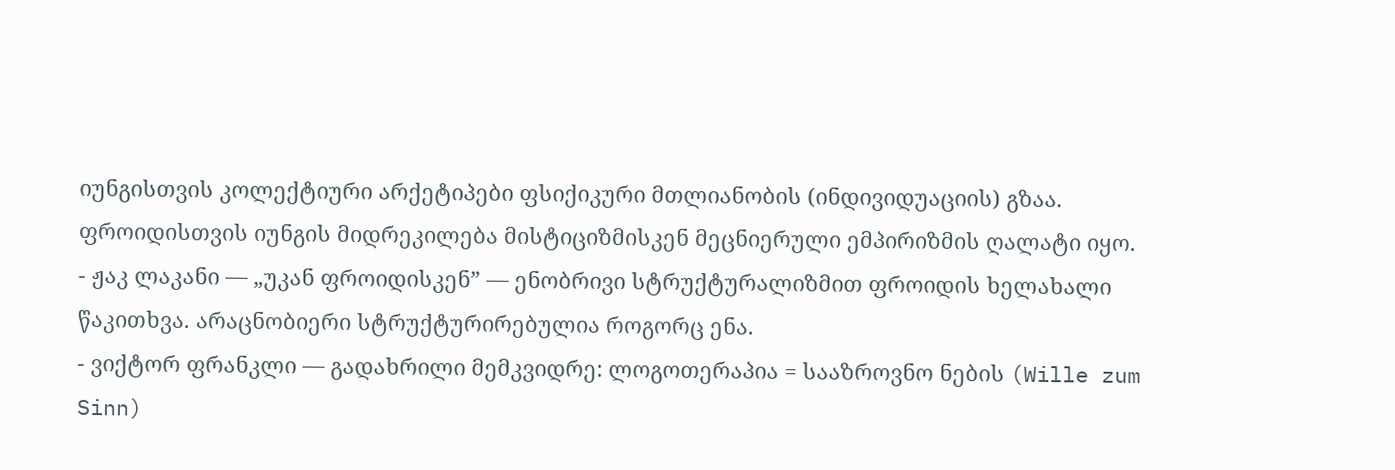იუნგისთვის კოლექტიური არქეტიპები ფსიქიკური მთლიანობის (ინდივიდუაციის) გზაა. ფროიდისთვის იუნგის მიდრეკილება მისტიციზმისკენ მეცნიერული ემპირიზმის ღალატი იყო.
- ჟაკ ლაკანი — „უკან ფროიდისკენ” — ენობრივი სტრუქტურალიზმით ფროიდის ხელახალი წაკითხვა. არაცნობიერი სტრუქტურირებულია როგორც ენა.
- ვიქტორ ფრანკლი — გადახრილი მემკვიდრე: ლოგოთერაპია = სააზროვნო ნების (Wille zum Sinn)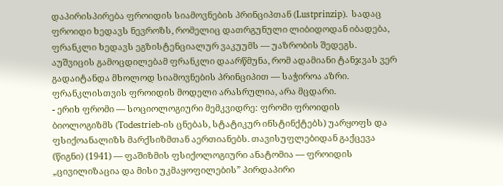დაპირისპირება ფროიდის სიამოვნების პრინციპთან (Lustprinzip). სადაც ფროიდი ხედავს ნევროზს, რომელიც დათრგუნული ლიბიდოდან იბადება, ფრანკლი ხედავს ეგზისტენციალურ ვაკუუმს — უაზრობის შედეგს. აუშვიცის გამოცდილებამ ფრანკლი დაარწმუნა, რომ ადამიანი ტანჯვას ვერ გადაიტანდა მხოლოდ სიამოვნების პრინციპით — საჭიროა აზრი. ფრანკლისთვის ფროიდის მოდელი არასრულია, არა მცდარი.
- ერიხ ფრომი — სოციოლოგიური მემკვიდრე: ფრომი ფროიდის ბიოლოგიზმს (Todestrieb-ის ცნებას, სტატიკურ ინსტინქტებს) უარყოფს და ფსიქოანალიზს მარქსიზმთან აერთიანებს. თავისუფლებიდან გაქცევა (წიგნი) (1941) — ფაშიზმის ფსიქოლოგიური ანატომია — ფროიდის „ცივილიზაცია და მისი უკმაყოფილების” პირდაპირი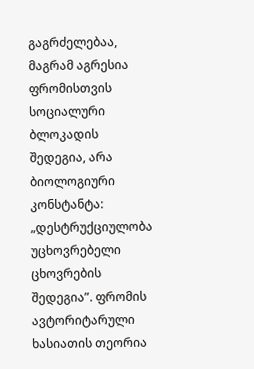გაგრძელებაა, მაგრამ აგრესია ფრომისთვის სოციალური ბლოკადის შედეგია, არა ბიოლოგიური კონსტანტა: „დესტრუქციულობა უცხოვრებელი ცხოვრების შედეგია”. ფრომის ავტორიტარული ხასიათის თეორია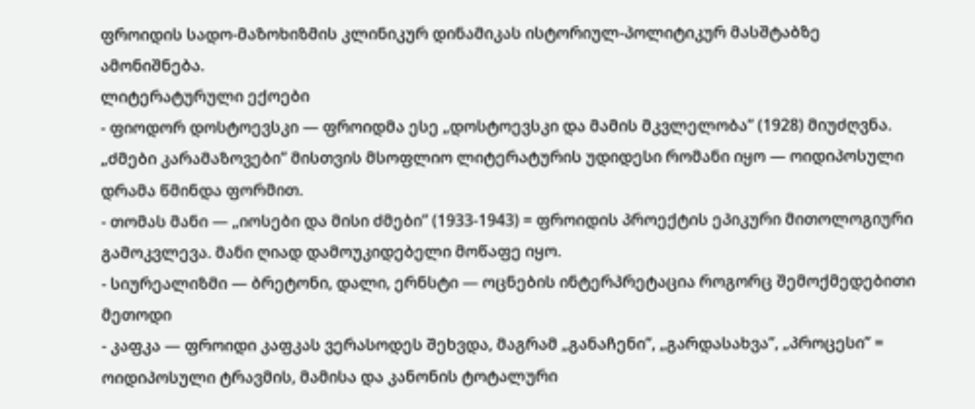ფროიდის სადო-მაზოხიზმის კლინიკურ დინამიკას ისტორიულ-პოლიტიკურ მასშტაბზე ამონიშნება.
ლიტერატურული ექოები
- ფიოდორ დოსტოევსკი — ფროიდმა ესე „დოსტოევსკი და მამის მკვლელობა” (1928) მიუძღვნა. „ძმები კარამაზოვები” მისთვის მსოფლიო ლიტერატურის უდიდესი რომანი იყო — ოიდიპოსული დრამა წმინდა ფორმით.
- თომას მანი — „იოსები და მისი ძმები” (1933-1943) = ფროიდის პროექტის ეპიკური მითოლოგიური გამოკვლევა. მანი ღიად დამოუკიდებელი მოწაფე იყო.
- სიურეალიზმი — ბრეტონი, დალი, ერნსტი — ოცნების ინტერპრეტაცია როგორც შემოქმედებითი მეთოდი
- კაფკა — ფროიდი კაფკას ვერასოდეს შეხვდა, მაგრამ „განაჩენი”, „გარდასახვა”, „პროცესი” = ოიდიპოსული ტრავმის, მამისა და კანონის ტოტალური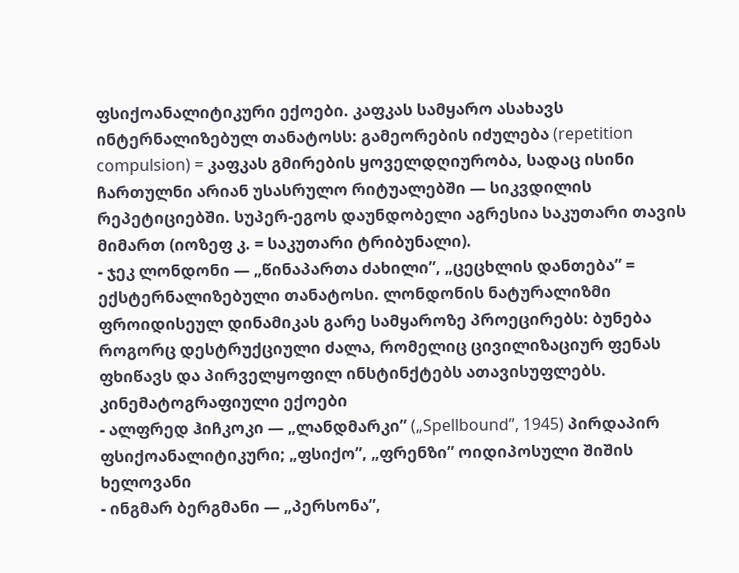ფსიქოანალიტიკური ექოები. კაფკას სამყარო ასახავს ინტერნალიზებულ თანატოსს: გამეორების იძულება (repetition compulsion) = კაფკას გმირების ყოველდღიურობა, სადაც ისინი ჩართულნი არიან უსასრულო რიტუალებში — სიკვდილის რეპეტიციებში. სუპერ-ეგოს დაუნდობელი აგრესია საკუთარი თავის მიმართ (იოზეფ კ. = საკუთარი ტრიბუნალი).
- ჯეკ ლონდონი — „წინაპართა ძახილი”, „ცეცხლის დანთება” = ექსტერნალიზებული თანატოსი. ლონდონის ნატურალიზმი ფროიდისეულ დინამიკას გარე სამყაროზე პროეცირებს: ბუნება როგორც დესტრუქციული ძალა, რომელიც ცივილიზაციურ ფენას ფხიწავს და პირველყოფილ ინსტინქტებს ათავისუფლებს.
კინემატოგრაფიული ექოები
- ალფრედ ჰიჩკოკი — „ლანდმარკი” („Spellbound”, 1945) პირდაპირ ფსიქოანალიტიკური; „ფსიქო”, „ფრენზი” ოიდიპოსული შიშის ხელოვანი
- ინგმარ ბერგმანი — „პერსონა”,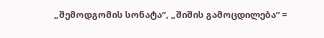„შემოდგომის სონატა”, „შიშის გამოცდილება” =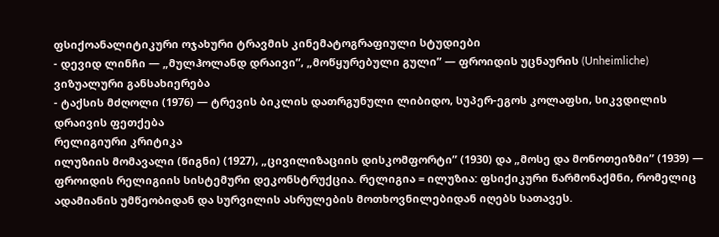ფსიქოანალიტიკური ოჯახური ტრავმის კინემატოგრაფიული სტუდიები
- დევიდ ლინჩი — „მულჰოლანდ დრაივი”, „მოწყურებული გული” — ფროიდის უცნაურის (Unheimliche) ვიზუალური განსახიერება
- ტაქსის მძღოლი (1976) — ტრევის ბიკლის დათრგუნული ლიბიდო, სუპერ-ეგოს კოლაფსი, სიკვდილის დრაივის ფეთქება
რელიგიური კრიტიკა
ილუზიის მომავალი (წიგნი) (1927), „ცივილიზაციის დისკომფორტი” (1930) და „მოსე და მონოთეიზმი” (1939) — ფროიდის რელიგიის სისტემური დეკონსტრუქცია. რელიგია = ილუზია: ფსიქიკური წარმონაქმნი, რომელიც ადამიანის უმწეობიდან და სურვილის ასრულების მოთხოვნილებიდან იღებს სათავეს.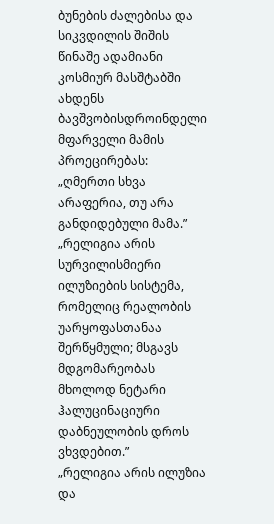ბუნების ძალებისა და სიკვდილის შიშის წინაშე ადამიანი კოსმიურ მასშტაბში ახდენს ბავშვობისდროინდელი მფარველი მამის პროეცირებას:
„ღმერთი სხვა არაფერია, თუ არა განდიდებული მამა.”
„რელიგია არის სურვილისმიერი ილუზიების სისტემა, რომელიც რეალობის უარყოფასთანაა შერწყმული; მსგავს მდგომარეობას მხოლოდ ნეტარი ჰალუცინაციური დაბნეულობის დროს ვხვდებით.”
„რელიგია არის ილუზია და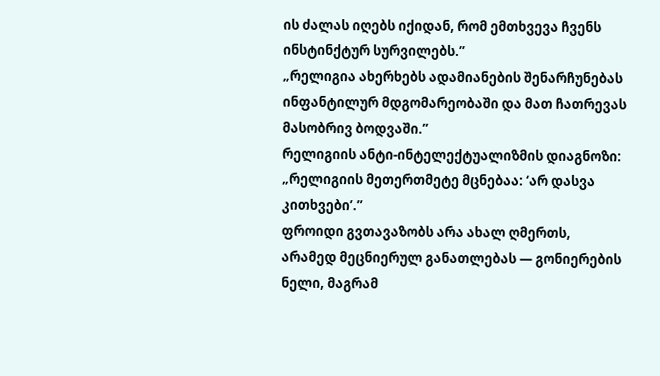ის ძალას იღებს იქიდან, რომ ემთხვევა ჩვენს ინსტინქტურ სურვილებს.”
„რელიგია ახერხებს ადამიანების შენარჩუნებას ინფანტილურ მდგომარეობაში და მათ ჩათრევას მასობრივ ბოდვაში.”
რელიგიის ანტი-ინტელექტუალიზმის დიაგნოზი:
„რელიგიის მეთერთმეტე მცნებაა: ‘არ დასვა კითხვები’.”
ფროიდი გვთავაზობს არა ახალ ღმერთს, არამედ მეცნიერულ განათლებას — გონიერების ნელი, მაგრამ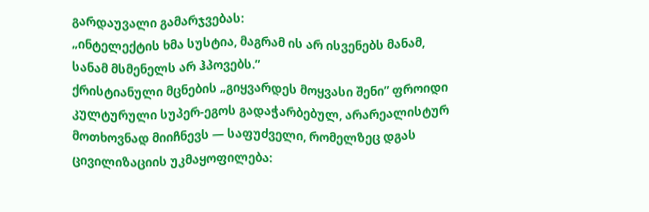გარდაუვალი გამარჯვებას:
„ინტელექტის ხმა სუსტია, მაგრამ ის არ ისვენებს მანამ, სანამ მსმენელს არ ჰპოვებს.”
ქრისტიანული მცნების „გიყვარდეს მოყვასი შენი” ფროიდი კულტურული სუპერ-ეგოს გადაჭარბებულ, არარეალისტურ მოთხოვნად მიიჩნევს — საფუძველი, რომელზეც დგას ცივილიზაციის უკმაყოფილება: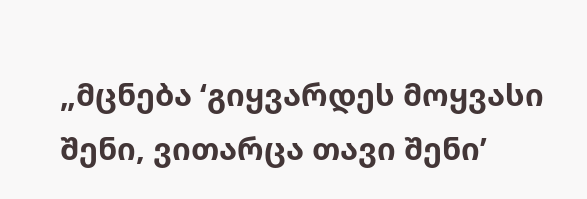„მცნება ‘გიყვარდეს მოყვასი შენი, ვითარცა თავი შენი’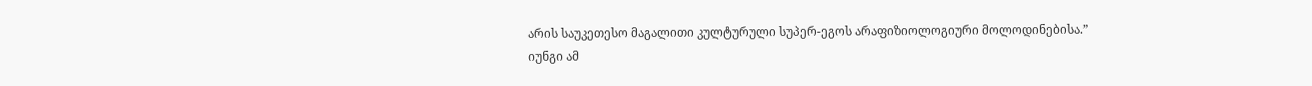არის საუკეთესო მაგალითი კულტურული სუპერ-ეგოს არაფიზიოლოგიური მოლოდინებისა.”
იუნგი ამ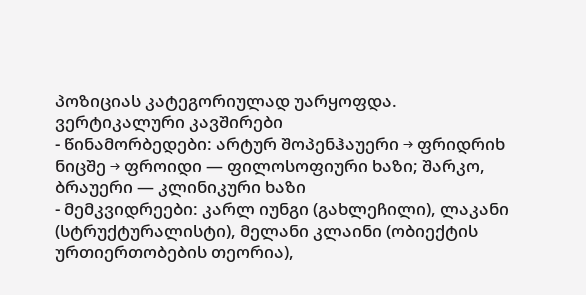პოზიციას კატეგორიულად უარყოფდა.
ვერტიკალური კავშირები
- წინამორბედები: არტურ შოპენჰაუერი → ფრიდრიხ ნიცშე → ფროიდი — ფილოსოფიური ხაზი; შარკო, ბრაუერი — კლინიკური ხაზი
- მემკვიდრეები: კარლ იუნგი (გახლეჩილი), ლაკანი (სტრუქტურალისტი), მელანი კლაინი (ობიექტის ურთიერთობების თეორია),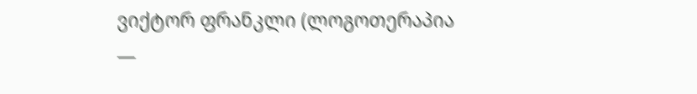ვიქტორ ფრანკლი (ლოგოთერაპია —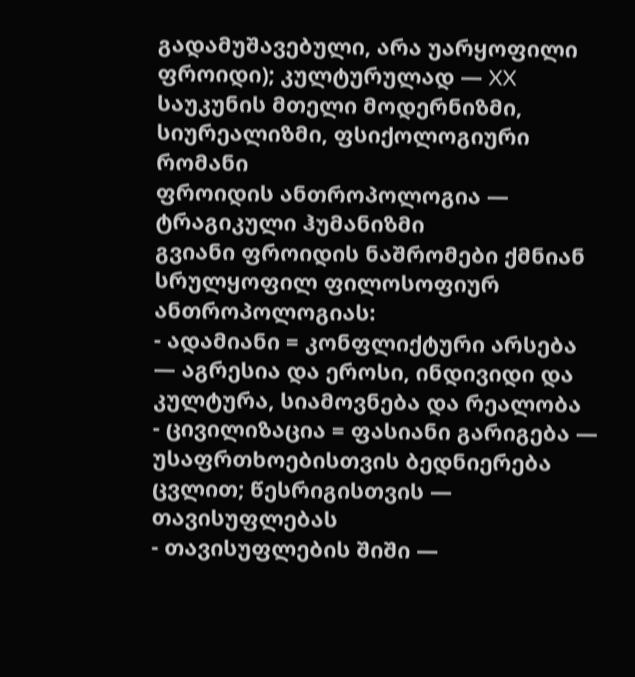გადამუშავებული, არა უარყოფილი ფროიდი); კულტურულად — XX საუკუნის მთელი მოდერნიზმი, სიურეალიზმი, ფსიქოლოგიური რომანი
ფროიდის ანთროპოლოგია — ტრაგიკული ჰუმანიზმი
გვიანი ფროიდის ნაშრომები ქმნიან სრულყოფილ ფილოსოფიურ ანთროპოლოგიას:
- ადამიანი = კონფლიქტური არსება — აგრესია და ეროსი, ინდივიდი და კულტურა, სიამოვნება და რეალობა
- ცივილიზაცია = ფასიანი გარიგება — უსაფრთხოებისთვის ბედნიერება ცვლით; წესრიგისთვის — თავისუფლებას
- თავისუფლების შიში —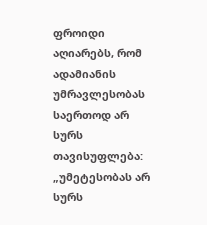ფროიდი აღიარებს, რომ ადამიანის უმრავლესობას საერთოდ არ სურს თავისუფლება:
„უმეტესობას არ სურს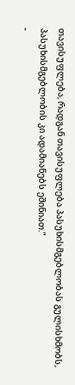თავისუფლება, რადგან თავისუფლება პასუხისმგებლობას გულისხმობს, პასუხისმგებლობის კი ადამიანებს ეშინიათ.”
-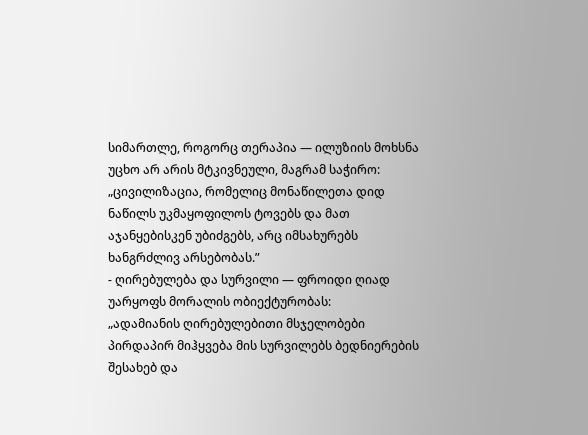სიმართლე, როგორც თერაპია — ილუზიის მოხსნა უცხო არ არის მტკივნეული, მაგრამ საჭირო:
„ცივილიზაცია, რომელიც მონაწილეთა დიდ ნაწილს უკმაყოფილოს ტოვებს და მათ აჯანყებისკენ უბიძგებს, არც იმსახურებს ხანგრძლივ არსებობას.”
- ღირებულება და სურვილი — ფროიდი ღიად უარყოფს მორალის ობიექტურობას:
„ადამიანის ღირებულებითი მსჯელობები პირდაპირ მიჰყვება მის სურვილებს ბედნიერების შესახებ და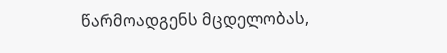წარმოადგენს მცდელობას,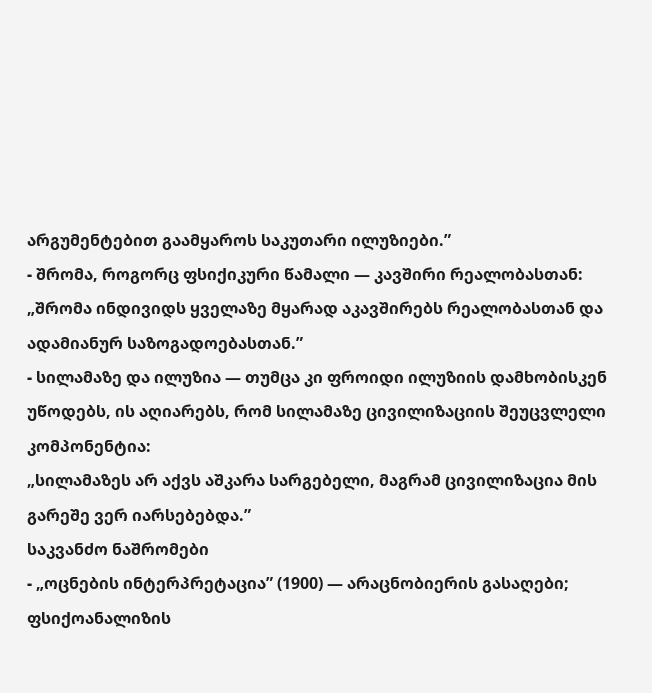არგუმენტებით გაამყაროს საკუთარი ილუზიები.”
- შრომა, როგორც ფსიქიკური წამალი — კავშირი რეალობასთან:
„შრომა ინდივიდს ყველაზე მყარად აკავშირებს რეალობასთან და ადამიანურ საზოგადოებასთან.”
- სილამაზე და ილუზია — თუმცა კი ფროიდი ილუზიის დამხობისკენ უწოდებს, ის აღიარებს, რომ სილამაზე ცივილიზაციის შეუცვლელი კომპონენტია:
„სილამაზეს არ აქვს აშკარა სარგებელი, მაგრამ ცივილიზაცია მის გარეშე ვერ იარსებებდა.”
საკვანძო ნაშრომები
- „ოცნების ინტერპრეტაცია” (1900) — არაცნობიერის გასაღები; ფსიქოანალიზის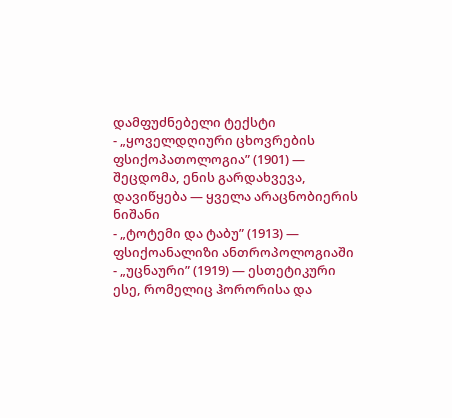დამფუძნებელი ტექსტი
- „ყოველდღიური ცხოვრების ფსიქოპათოლოგია” (1901) — შეცდომა, ენის გარდახვევა, დავიწყება — ყველა არაცნობიერის ნიშანი
- „ტოტემი და ტაბუ” (1913) — ფსიქოანალიზი ანთროპოლოგიაში
- „უცნაური” (1919) — ესთეტიკური ესე, რომელიც ჰორორისა და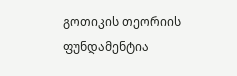გოთიკის თეორიის ფუნდამენტია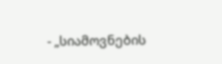- „სიამოვნების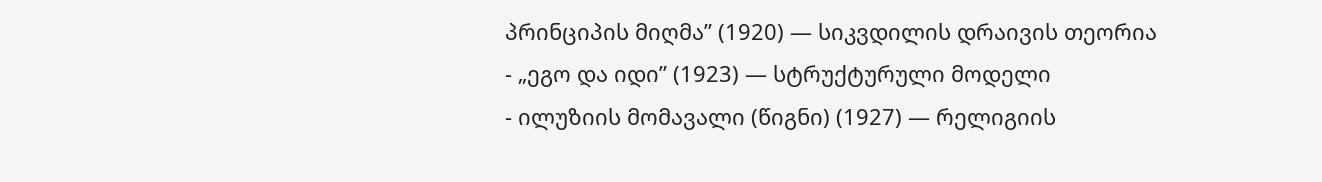პრინციპის მიღმა” (1920) — სიკვდილის დრაივის თეორია
- „ეგო და იდი” (1923) — სტრუქტურული მოდელი
- ილუზიის მომავალი (წიგნი) (1927) — რელიგიის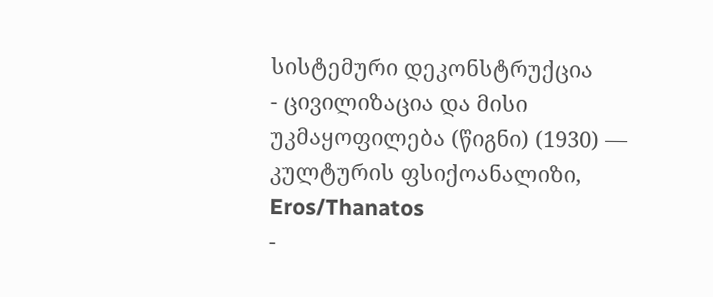სისტემური დეკონსტრუქცია
- ცივილიზაცია და მისი უკმაყოფილება (წიგნი) (1930) — კულტურის ფსიქოანალიზი, Eros/Thanatos
-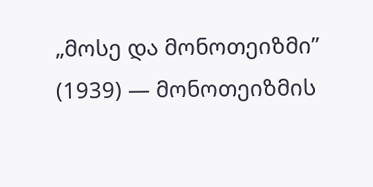„მოსე და მონოთეიზმი” (1939) — მონოთეიზმის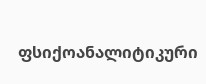ფსიქოანალიტიკური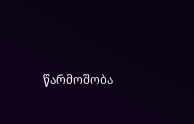წარმოშობა